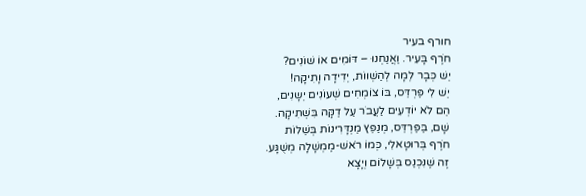חורף בעיר
חֹרֶף בָּעִיר. וַאֲנַחְנוּ – דּוֹמִים אוֹ שׁוֹנִים?
יֵשׁ כְּבָר לְמָה לְהַשְׁווֹת, יְדִידָה וָתִיקָה!
יֵשׁ לִי פַּרְדֵּס, בּוֹ צוֹמְחִים שְׁעוֹנִים יְשָנִים,
הֵם לֹא יוֹדְעִים לַעֲבֹר עַל דַקָּה בִּשְׁתִיקָה.
שָׁם, בַּפַּרְדֵּס, מְנַפֵּץ מַנְדָּרִינוֹת בְּשֵׁלוֹת
חֹרֶף בְּרוּטָאלִי, כְּמוֹ רֹאשׁ-מֶמְשָׁלָה מְשֻׁגָּע.
זֶה שֶׁנִּכְנַס בְּשָׁלוֹם וְיָצָא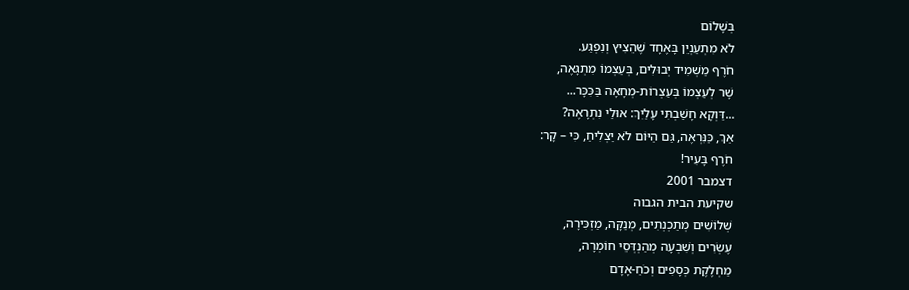בְּשָׁלוֹם
לֹא מִתְעַנְיֵן בָּאֶחָד שֶׁהֵצִיץ וְנִפְגַּע.
חֹרֶף מַשְׁמִיד יְבוּלִים, בְּעַצְמוֹ מִתְגָּאֶה,
שָׁר לְעַצְמוֹ בְּעַצְרוֹת-מְחָאָה בַּכִּכָּר...
...דַּוְקָא חָשַׁבְתִּי עָלַיִךְ: אוּלַי נִתְרָאֶה?
אַךְ, כַּנִּרְאֶה, גַּם הַיּוֹם לֹא יַצְלִיחַ, כִּי – קָר:
חֹרֶף בָּעִיר!
דצמבר 2001
שקיעת הבית הגבוה
שְׁלוֹשִׁים מְתַכְנְתִים, מְנַקָּה, מַזְכִּירָה,
עֶשְׂרִים וְשִׁבְעָה מְהַנְדְּסֵי חוֹמְרָה,
מַחְלֶקֶת כְּסָפִים וְכֹחַ-אָדָם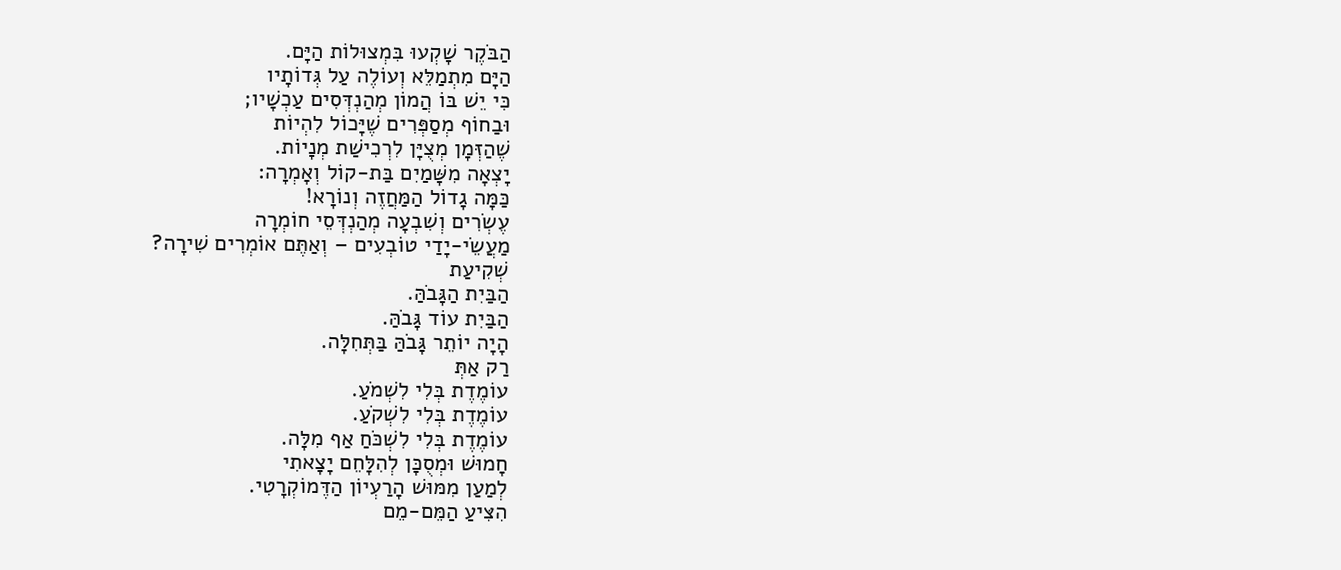הַבֹּקֶר שָׁקְעוּ בִּמְצוּלוֹת הַיָּם.
הַיָּם מִתְמַלֵּא וְעוֹלֶה עַל גְּדוֹתָיו
כִּי יֵשׁ בּוֹ הֲמוֹן מְהַנְדְּסִים עַכְשָׁיו;
וּבַחוֹף מְסַפְּרִים שֶׁיָּכוֹל לִהְיוֹת
שֶׁהַזְּמָן מְצֻיָּן לִרְכִישַׁת מְנָיוֹת.
יָצְאָה מִשָּׁמַיִם בַּת-קוֹל וְאָמְרָה:
כַּמָּה גָדוֹל הַמַּחֲזֶה וְנוֹרָא!
עֶשְׂרִים וְשִׁבְעָה מְהַנְדְּסֵי חוֹמְרָה
מַעֲשֵׂי-יָדַי טוֹבְעִים – וְאַתֶּם אוֹמְרִים שִׁירָה?
שְׁקִיעַת
הַבַּיִת הַגָּבֹהַּ.
הַבַּיִת עוֹד גָּבֹהַּ.
הָיָה יוֹתֵר גָּבֹהַּ בַּתְּחִלָּה.
רַק אַתְּ
עוֹמֶדֶת בְּלִי לִשְׁמֹעַ.
עוֹמֶדֶת בְּלִי לִשְׁקֹעַ.
עוֹמֶדֶת בְּלִי לִשְׁכֹּחַ אַף מִלָּה.
חָמוּשׁ וּמְסֻכָּן לְהִלָּחֵם יָצָאתִי
לְמַעַן מִמּוּשׁ הָרַעְיוֹן הַדֶּמוֹקְרָטִי.
הִצִּיעַ הַמֵּם-מֵם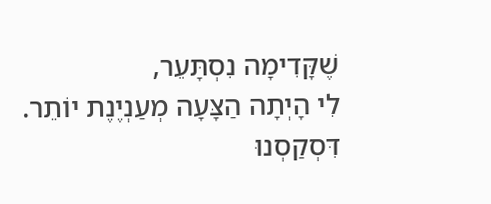שֶׁקָּדִימָה נִסְתָּעֵר,
לִי הָיְתָה הַצָּעָה מְעַנְיֶנֶת יוֹתֵר.
דִּסְקַסְנוּ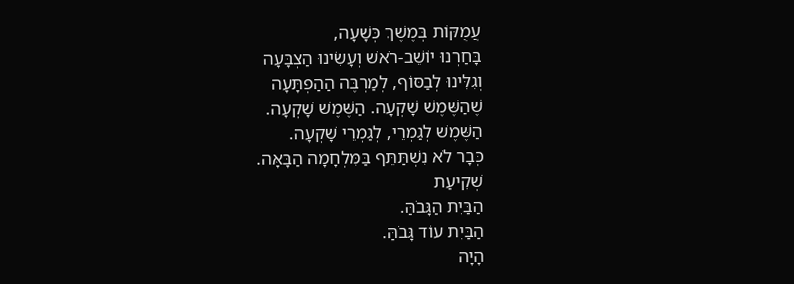עֲמֻקּוֹת בְּמֶשֶׁךְ כְּשָׁעָה,
בָּחַרְנוּ יוֹשֵׁב-רֹאשׁ וְעָשִׂינוּ הַצְבָּעָה
וְגִלִּינוּ לְבַסּוֹף, לְמַרְבֶּה הַהַפְתָּעָה
שֶׁהַשֶּׁמֶשׁ שָׁקְעָה. הַשֶּׁמֶשׁ שָׁקְעָה.
הַשֶּׁמֶשׁ לְגַמְרֵי, לְגַמְרֵי שָׁקְעָה.
כְּבָר לֹא נִשְׁתַּתֵּף בַּמִּלְחָמָה הַבָּאָּה.
שְׁקִיעַת
הַבַּיִת הַגָּבֹהַּ.
הַבַּיִת עוֹד גָּבֹהַּ.
הָיָה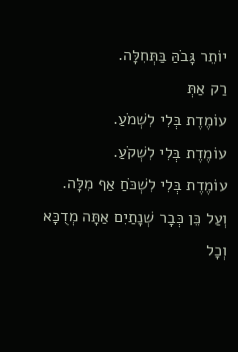יוֹתֵר גָּבֹהַּ בַּתְּחִלָּה.
רַק אַתְּ
עוֹמֶדֶת בְּלִי לִשְׁמֹעַ.
עוֹמֶדֶת בְּלִי לִשְׁקֹעַ.
עוֹמֶדֶת בְּלִי לִשְׁכֹּחַ אַף מִלָּה.
וְעַל כֵּן כְּבָר שְׁנָתַיִם אַתָּה מְדֻכָּא
וְכָל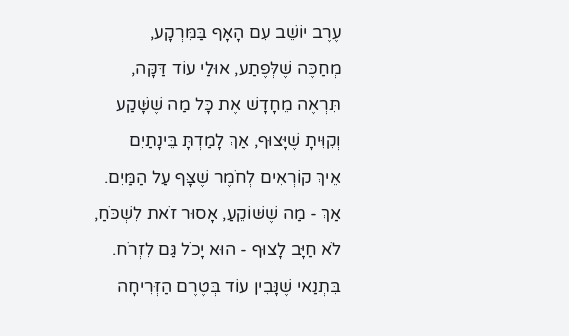עֶרֶב יוֹשֵׁב עִם הָאָף בַּמִּרְקָע,
מְחַכֶּה שֶׁלְּפֶתַע, אוּלַי עוֹד דַּקָּה,
תִּרְאֶה מֵחָדָשׁ אֶת כָּל מַה שֶׁשָּׁקַע
וְקִוִּיתָ שֶׁיָּצוּף, אַךְ לָמַדְתָּ בֵּינָתַיִם
אֵיךְ קוֹרְאִים לְחֹמֶר שֶׁצָּף עַל הַמַּיִם.
אַךְ - מַה שֶׁשּׁוֹקֵעַ, אָסוּר זֹאת לִשְׁכֹּחַ,
לֹא חַיָּב לָצוּף - הוּא יָכֹל גַּם לִזְרֹח.
בִּתְנַאי שֶׁנָּבִין עוֹד בְּטֶרֶם הַזְּרִיחָה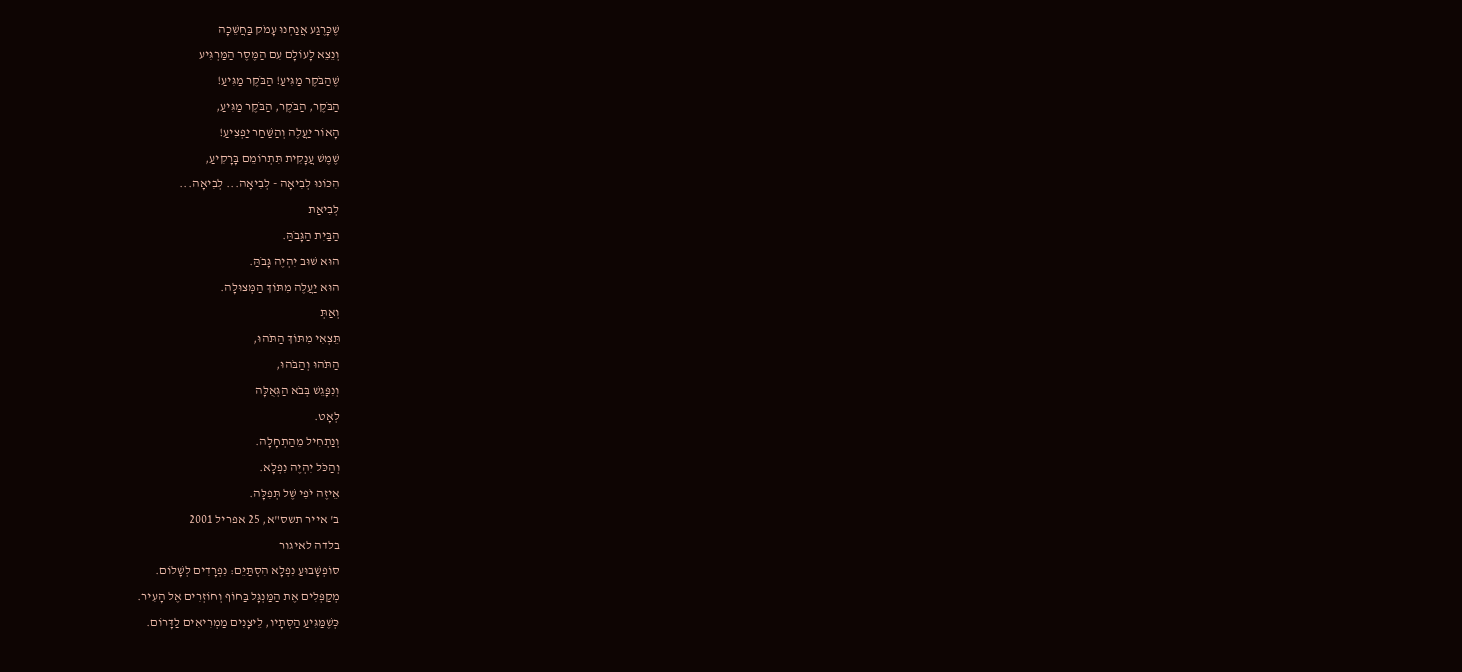שֶׁכָּרֶגַע אֲנַחְנוּ עָמֹק בַּחֲשֵׁכָה
וְנֵצֵא לָעוֹלָם עִם הַמֶּסֶר הַמַּרְגִּיע
שֶׁהַבֹּקֶר מַגִּיעַ! הַבֹּקֶר מַגִּיעַ!
הַבֹּקֶר, הַבֹּקֶר, הַבֹּקֶר מַגִּיעַ,
הָאוֹר יַעֲלֶה וְהַשַּׁחַר יַפְצִיעַ!
שֶׁמֶשׁ עֲנָקִית תִּתְרוֹמֵם בָּרָקִיעַ,
הִכּוֹנוּ לְבִיאָה - לְבִיאָה... לְבִיאָה...
לְבִיאַת
הַבַּיִת הַגָּבֹהַּ.
הוּא שׁוּב יִהְיֶה גָּבֹהַּ.
הוּא יַעֲלֶה מִתּוֹךְ הַמְּצוּלָה.
וְאַתְּ
תֵּצְאִי מִתּוֹךְ הַתֹּהוּ,
הַתֹּהוּ וְהַבֹּהוּ,
וְנִפָּגֵשׁ בְּבֹא הַגְּאֻלָּה
לְאָט.
וְנַתְחִיל מֵהַתְחָלָה.
וְהַכֹּל יִהְיֶה נִפְלָא.
אֵיזֶה יֹפִי שֶׁל תְּפִלָּה.
ב' אייר תשס"א, 25 אפריל 2001
בלדה לאיגור
סוֹפְשָׁבוּעַ נִפְלָא הִסְתַּיֵּם: נִפְרָדִים לְשָׁלוֹם.
מְקַפְּלִים אֶת הַמַּנְגָּל בַּחוֹף וְחוֹזְרִים אֶל הָעִיר.
כְּשֶׁמַּגִּיעַ הַסְּתָיו, לֵיצָנִים מַמְרִיאִים לַדָּרוֹם.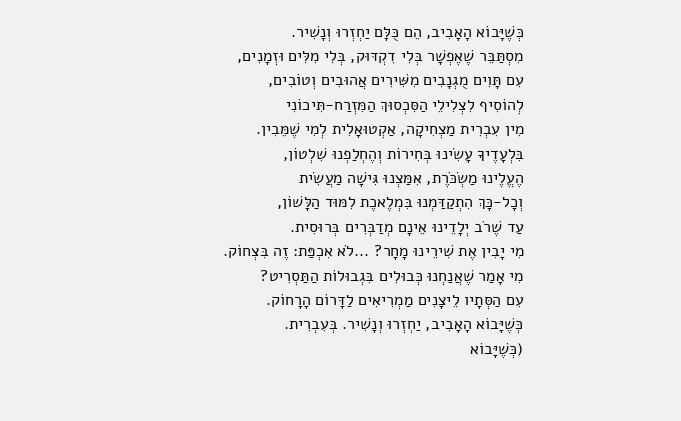כְּשֶׁיָּבוֹא הָאָבִיב, הֵם כֻּלָּם יַחְזְרוּ וְנָשִׁיר.
מִסְתַּבֵּר שֶׁאֶפְשָׁר בְּלִי דִקְדּוּק, בְּלִי מִלִּים וּזְמָנִים,
עִם תָּוִים מֻגְנָבִים מִשִּׁירִים אֲהוּבִים וְטוֹבִים,
לְהוֹסִיף לִצְלִילֵי הַסִּכְסוּךְ הַמִּזְרַח-תִּיכוֹנִי
מִין עִבְרִית מַצְחִיקָה, אַקְטוּאָלִית לְמִי שֶׁמֵּבִין.
בִּלְעָדֶיךָ עָשִׂינוּ בְּחִירוֹת וְהֶחְלַפְנוּ שִׁלְטוֹן,
הֶעֱלֶינוּ מַשְׂכֹּרֶת, אִמַּצְנוּ גִּישָׁה מַעֲשִׂית
וְכָל-כָּךְ הִתְקַדַּמְנוּ בִּמְלֶאכֶת לִמּוּד הַלָּשׁוֹן,
עַד שֶׁרֹב יְלָדֵינוּ אֵינָם מְדַבְּרִים בְּרוּסִית.
מִי יָבִין אֶת שִׁירֵינוּ מָחָר? ...לֹא אִכְפַּת: זֶה בִּצְחוֹק.
מִי אָמַר שֶׁאֲנַחְנוּ כְּבוּלִים בִּגְבוּלוֹת הַתַּסְרִיט?
עִם הַסְּתָיו לֵיצָנִים מַמְרִיאִים לַדָּרוֹם הָרָחוֹק.
כְּשֶׁיָּבוֹא הָאָבִיב, יַחְזְרוּ וְנָשִׁיר. בְּעִבְרִית.
(כְּשֶׁיָּבוֹא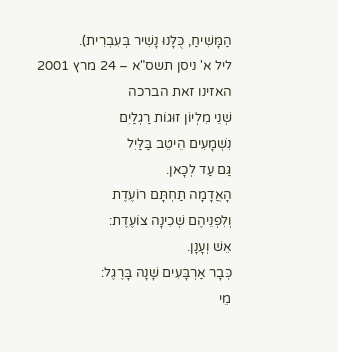הַמָּשִׁיחַ, כֻּלָּנוּ נָשִׁיר בְּעִבְרִית).
ליל א' ניסן תשס"א – 24 מרץ 2001
האזינו זאת הברכה
שְׁנֵי מִלְיוֹן זוּגוֹת רַגְלַיִם
נִשְׁמָעִים הֵיטֵב בַּלַּיִל
גַּם עַד לְכָאן.
הָאֲדָמָה תַחְתָּם רוֹעֶדֶת
וְלִפְנֵיהֶם שְׁכִינָה צוֹעֶדֶת:
אֵשׁ וְעָנָן.
כְּבָר אַרְבָּעִים שָׁנָה בָּרֶגֶל:
מֵי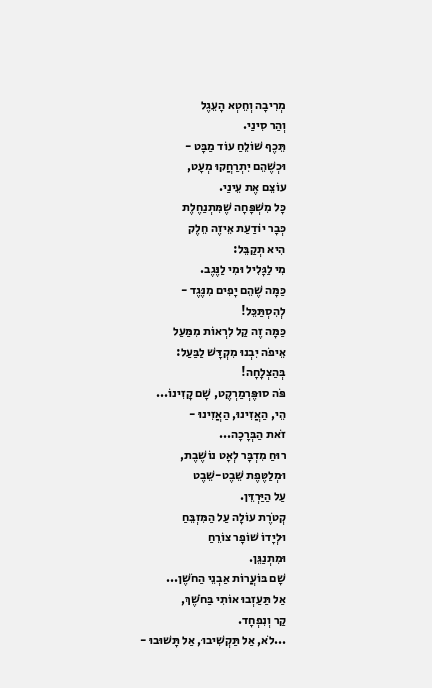מְרִיבָה וְחֵטְא הָעֵגֶל
וְהַר סִינַי.
תֵּכֶף שׁוֹלֵחַ עוֹד מַבָּט -
וּכְשֶׁהֵם יִתְרַחֲקוּ מְעָט,
עוֹצֵם אֶת עֵינַי.
כָּל מִשְׁפָּחָה שֶׁמִּתְנַחֶלֶת
כְּבָר יוֹדַעַת אֵיזֶה חֵלֶק
הִיא תְקַבֵּל:
מִי לַגָּלִיל וּמִי לַנֶּגֶב.
כַּמָּה שֶׁהֵם יָפִים מִנֶּגֶד -
לְהִסְתַּכֵּל!
כַּמָּה זֶה קַל לִרְאוֹת מִמַּעַל
אֵיפֹה יִבְנוּ מִקְדָּשׁ לַבַּעַל:
בְּהַצְלָחָה!
פֹּה סוּפֶּרְמַרְקֶט, שָׁם קָזִינוֹ...
הֵי, הַאֲזִינוּ, הַאֲזִינוּ -
זֹאת הַבְּרָכָה...
רוּחַ מִדְבָּר לְאָט נוֹשֶׁבֶת,
וּמְלַטֶּפֶת שֵׁבֶט-שֵׁבֶט
עַל הַיַּרְדֵּן.
קְטֹרֶת עוֹלָה עַל הַמִּזְבֵּחַ
וּלְיָדוֹ שׁוֹפָר צוֹרֵחַ
וּמִתְנַגֵּן.
שָׁם בּוֹעֲרוֹת אַבְנֵי הַחֹשֶׁן...
אַל תַּעַזְבוּ אוֹתִי בַּחֹשֶׁךְ,
קַר וְנִפְחָד.
...לֹא, אַל תַּקְשִׁיבוּ, אַל תָּשׁוּבוּ -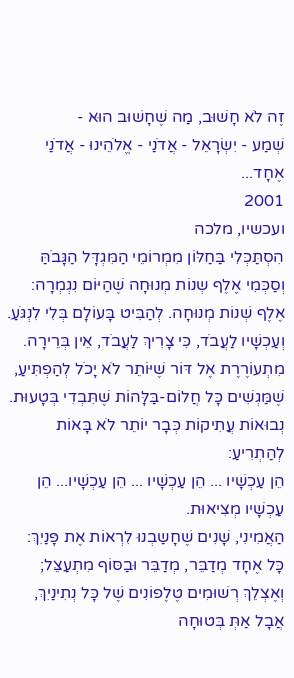זֶה לֹא חָשׁוּב, מַה שֶׁחָשׁוּב הוּא -
שְׁמַע - יִשְׂרָאֵל - אֲדֹנַי - אֱלֹהֵינוּ - אֲדֹנַי אֶחָד...
2001
ועכשיו, מלכה
הִסְתַּכְּלִי בַּחַלּוֹן מִמְרוֹמֵי הַמִּגְדָּל הַגָּבֹהַּ
וְסַכְּמִי אֶלֶף שְנוֹת מְנוּחָה שֶׁהַיּוֹם נִגְמְרָה:
אֶלֶף שְׁנוֹת מְנוּחָה. לְהַבִּיט בָּעוֹלָם בְּלִי לִנְגֹּעַ.
וְעַכְשָׁיו לַעֲבֹד, כִּי צָרִיךְ לַעֲבֹד, אֵין בְּרֵירָה.
מִתְעוֹרֶרֶת אֶל דּוֹר שֶׁיּוֹתֵר לֹא יָכֹל לְהַפְתִּיעַ,
שֶׁמַּגְשִׁים כָּל חֲלוֹם-בַּלָּהוֹת שֶׁתִּבְדִי בְּטָעוּת.
נְבוּאוֹת עֲתִיקוֹת כְּבָר יוֹתֵר לֹא בָּאוֹת לְהַתְרִיעַ:
הֵן עַכְשָׁיו ... הֵן עַכְשָׁיו ... הֵן עַכְשָׁיו... הֵן עַכְשָׁיו מְצִיאוּת.
הַאֲמִינִי, שָׁנִים שֶׁחָשַבְנוּ לִרְאוֹת אֶת פָּנַיִךְ:
כָּל אֶחָד מְדַבֵּר, מְדַבֵּר וּבַסּוֹף מִתְעַצֵּל;
וְאֶצְלֵךְ רְשׁוּמִים טֶלֶפוֹנִים שֶׁל כָּל נְתִינַיִךְ,
אֲבָל אַתְּ בְּטוּחָה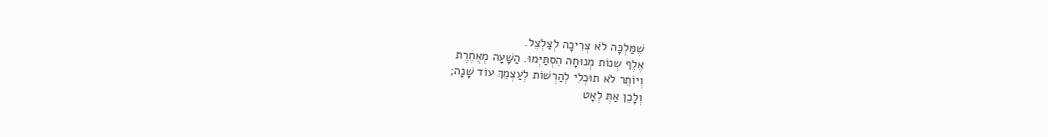שֶׁמַּלְכָּה לֹא צְרִיכָה לְצַלְצֵל.
אֶלֶף שְנוֹת מְנוּחָה הִסְתַּיְּמוּ. הַשָּׁעָה מְאֻחֶרֶת
וְיוֹתֵר לֹא תוּכְלִי לְהַרְשׁוֹת לְעַצְמֵךְ עוֹד שָׁנָה;
וְלָכֵן אַתְּ לְאָט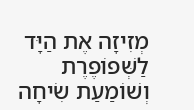מְזִיזָה אֶת הַיָּד לַשְּׁפוֹפֶרֶת
וְשׁוֹמַעַת שִׂיחָה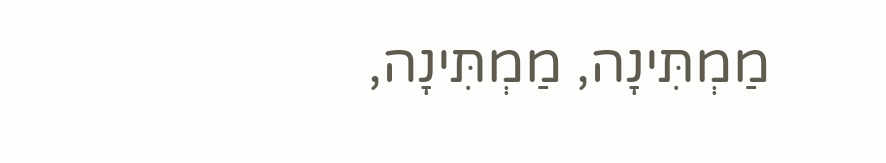מַמְתִּינָה, מַמְתִּינָה,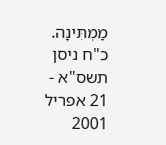מַמְתִּינָה.
כ"ח ניסן תשס"א - 21 אפריל 2001